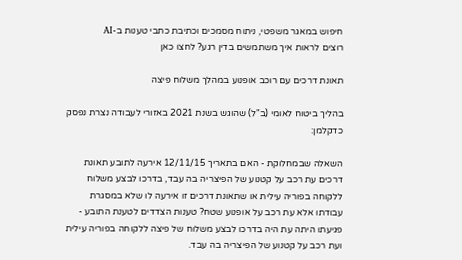חיפוש במאגר משפטי, ניתוח מסמכים וכתיבת כתבי טענות ב-AI
רוצים לראות איך משתמשים בדין רגע? לחצו כאן

תאונת דרכים עם רוכב אופנוע במהלך משלוח פיצה

בהליך ביטוח לאומי (ב"ל) שהוגש בשנת 2021 באזורי לעבודה נצרת נפסק כדקלמן:

השאלה שבמחלוקת - האם בתאריך 12/11/15 אירעה לתובע תאונת דרכים עת רכב על קטנוע של הפיצריה בה עבד, בדרכו לבצע משלוח ללקוחה בפוריה עילית או שתאונת דרכים זו אירעה לו שלא במסגרת עבודתו אלא עת רכב על אופנוע שטח? טענות הצדדים לטענת התובע - פגיעתו היתה עת היה בדרכו לבצע משלוח של פיצה ללקוחה בפוריה עילית ועת רכב על קטנוע של הפיצריה בה עבד.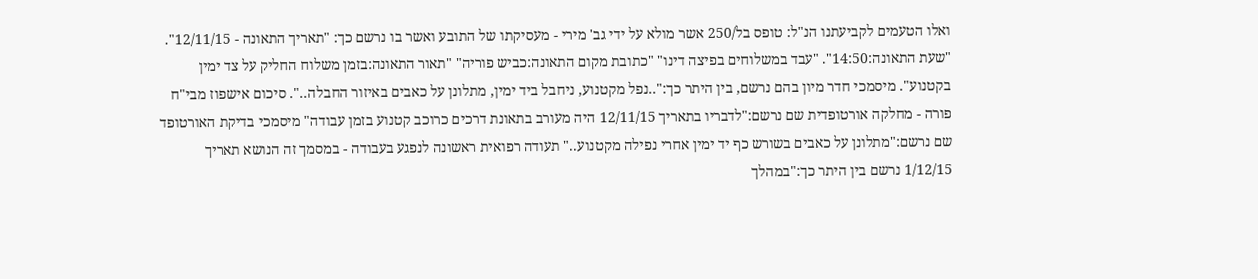ואלו הטעמים לקביעתנו הנ"ל: טופס בל/250 אשר מולא על ידי גב' מירי - מעסיקתו של התובע ואשר בו נרשם כך: "תאריך התאונה - 12/11/15". "שעת התאונה:14:50". "עבד במשלוחים בפיצה דינו" "כתובת מקום התאונה:כביש פוריה" "תאור התאונה:בזמן משלוח החליק על צד ימין בקטנוע". מיסמכי חדר מיון בהם נרשם, בין היתר כך:"..נפל מקטנוע, ניחבל ביד ימין, מתלונן על כאבים באיזור החבלה..". סיכום אישפוז מבי"ח פורה - מחלקה אורטופדית שם נרשם:"לדבריו בתאריך 12/11/15 היה מעורב בתאונת דרכים כרוכב קטנוע בזמן עבודה" מיסמכי בדיקת האורטופד שם נרשם:"מתלונן על כאבים בשורש כף יד ימין אחרי נפילה מקטנוע.." תעודה רפואית ראשונה לנפגע בעבודה - במסמך זה הנושא תאריך 1/12/15 נרשם בין היתר כך:"במהלך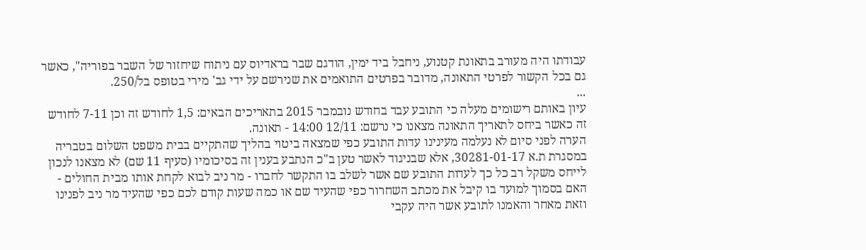עבודתו היה מעורב בתאונת קטנוע, ניחבל ביד ימין, הודגם שבר בראדיוס עם ניתוח שיחזור של השבר בפוריה", כאשר גם בכל הקשור לפרטי התאונה, מדובר בפרטים התואמים את שנירשם על ידי גב' מירי בטופס בל/250.
...
עיון באותם רישומים מעלה כי התובע עבד בחודש נובמבר 2015 בתאריכים הבאים: 1,5 לחודש זה וכן 7-11 לחודש זה כאשר ביחס לתאריך התאונה מצאנו כי נרשם: 12/11 14:00 - תאונה.
הערה לפני סיום לא נעלמה מעינינו עדות התובע כפי שמצאה ביטוי בהליך שהתקיים בבית משפט השלום בטבריה במסגרת ת.א 30281-01-17, אלא שבניגוד לאשר טען ב"כ הנתבע בענין זה בסיכומיו (סעיף 11 שם) לא מצאנו לנכון לייחס משקל רב כל כך לעדות התובע שם אשר לשלב בו התקשר לחברו - מר ניב לבוא לקחת אותו מבית החולים - האם בסמוך למועד בו קיבל את מכתב השחרור כפי שהעיד שם או כמה שעות קודם לכם כפי שהעיד מר ניב לפנינו וזאת מאחר והאמנו לתובע אשר היה עקבי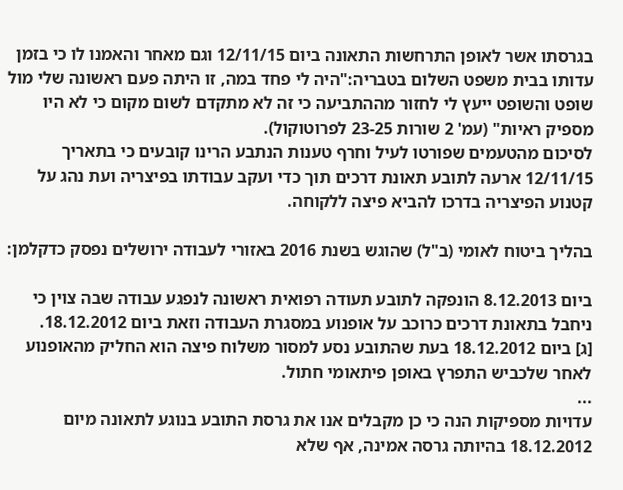בגרסתו אשר לאופן התרחשות התאונה ביום 12/11/15 וגם מאחר והאמנו לו כי בזמן עדותו בבית משפט השלום בטבריה:"היה לי פחד במה, זו היתה פעם ראשונה שלי מול שופט והשופט ייעץ לי לחזור מההתביעה כי זה לא מתקדם לשום מקום כי לא היו מספיק ראיות" (עמ' 2 שורות 23-25 לפרוטוקול).
לסיכום מהטעמים שפורטו לעיל וחרף טענות הנתבע הרינו קובעים כי בתאריך 12/11/15 ארעה לתובע תאונת דרכים תוך כדי ועקב עבודתו בפיצריה ועת נהג על קטנוע הפיצריה בדרכו להביא פיצה ללקוחה.

בהליך ביטוח לאומי (ב"ל) שהוגש בשנת 2016 באזורי לעבודה ירושלים נפסק כדקלמן:

ביום 8.12.2013 הונפקה לתובע תעודה רפואית ראשונה לנפגע עבודה שבה צוין כי ניחבל בתאונת דרכים כרוכב על אופנוע במסגרת העבודה וזאת ביום 18.12.2012.
[ג] ביום 18.12.2012 בעת שהתובע נסע למסור משלוח פיצה הוא החליק מהאופנוע לאחר שלכביש התפרץ באופן פיתאומי חתול.
...
עדויות מספיקות הנה כי כן מקבלים אנו את גרסת התובע בנוגע לתאונה מיום 18.12.2012 בהיותה גרסה אמינה, אף שלא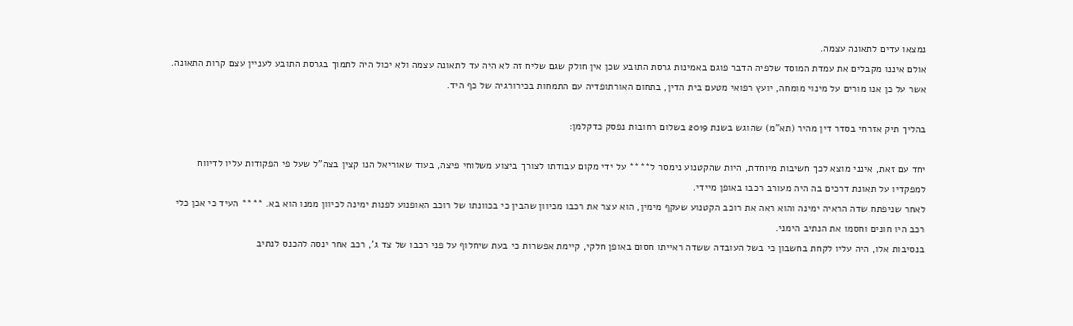נמצאו עדים לתאונה עצמה.
אולם איננו מקבלים את עמדת המוסד שלפיה הדבר פוגם באמינות גרסת התובע שכן אין חולק שגם שליח זה לא היה עד לתאונה עצמה ולא יכול היה לתמוך בגרסת התובע לעניין עצם קרות התאונה.
אשר על כן אנו מורים על מינוי מומחה, יועץ רפואי מטעם בית הדין, בתחום האורתופדיה עם התמחות בכירורגיה של כף היד.

בהליך תיק אזרחי בסדר דין מהיר (תא"מ) שהוגש בשנת 2019 בשלום רחובות נפסק כדקלמן:

יחד עם זאת, אינני מוצא לכך חשיבות מיוחדת, היות שהקטנוע נימסר ל**** על ידי מקום עבודתו לצורך ביצוע משלוחי פיצה, בעוד שאוריאל הנו קצין בצה"ל שעל פי הפקודות עליו לדיווח למפקדיו על תאונת דרכים בה היה מעורב רכבו באופן מיידי.
לאחר שניפתח שדה הראיה ימינה והוא ראה את רוכב הקטנוע שעקף מימין, הוא עצר את רכבו מכיוון שהבין כי בכוונתו של רוכב האופנוע לפנות ימינה לכיוון ממנו הוא בא. **** העיד כי אכן כלי רכב היו חונים וחסמו את הנתיב הימני.
בנסיבות אלו, היה עליו לקחת בחשבון כי בשל העובדה ששדה ראייתו חסום באופן חלקי, קיימת אפשרות כי בעת שיחלוף על פני רכבו של צד ג', רכב אחר ינסה להכנס לנתיב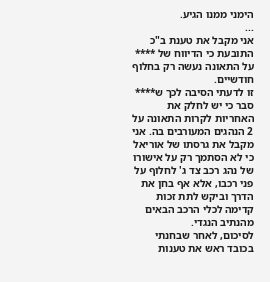הימני ממנו הגיע.
...
אני מקבל את טענת ב"כ התובעת כי הדיווח של **** על התאונה נעשה רק בחלוף חודשיים.
זו לדעתי הסיבה לכך ש**** סבר כי יש לחלק את האחריות לקרות התאונה על 2 הנהגים המעורבים בה. אני מקבל את גרסתו של אוריאל כי לא הסתמך רק על אישורו של נהג רכב צד ג' לחלוף על פני רכבו, אלא אף בחן את הדרך וביקש לתת זכות קדימה לכלי הרכב הבאים מהנתיב הנגדי.
לסיכום, לאחר שבחנתי בכובד ראש את טענות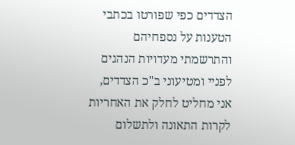הצדדים כפי שפורטו בכתבי הטענות על נספחיהם והתרשמתי מעדויות הנהגים לפניי ומטיעוני ב"כ הצדדים, אני מחליט לחלק את האחריות לקרות התאונה ולתשלום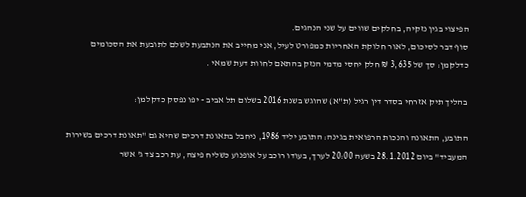הפיצוי בגין נזקיה, בחלקים שווים על שני הנהגים.
סוף דבר לסיכום, לאור חלוקת האחריות כמפורט לעיל, אני מחייב את הנתבעת לשלם לתובעת את הסכומים כדלקמן: סך של 3,635 ₪ חלק יחסי מדמי הנזק בהתאם לחוות דעת שמאי .

בהליך תיק אזרחי בסדר דין רגיל (ת"א) שהוגש בשנת 2016 בשלום תל אביב - יפו נפסק כדקלמן:

התובע, התאונה והנכות הרפואית בגינה: התובע יליד 1986, ניחבל בתאונת דרכים שהיא גם "תאונת דרכים בשירות המעביד" ביום 28.1.2012 בשעה 20:00 לערך, בעודו רוכב על אופנוע כשליח פיצה, עת רכב צד ג' אשר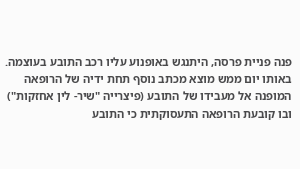פנה פניית פרסה, היתנגש באופנוע עליו רכב התובע בעוצמה.
באותו יום ממש מוצא מכתב נוסף תחת ידיה של הרופאה המופנה אל מעבידו של התובע (פיצרייה "שיר- לין אחזקות") ובו קובעת הרופאה התעסוקתית כי התובע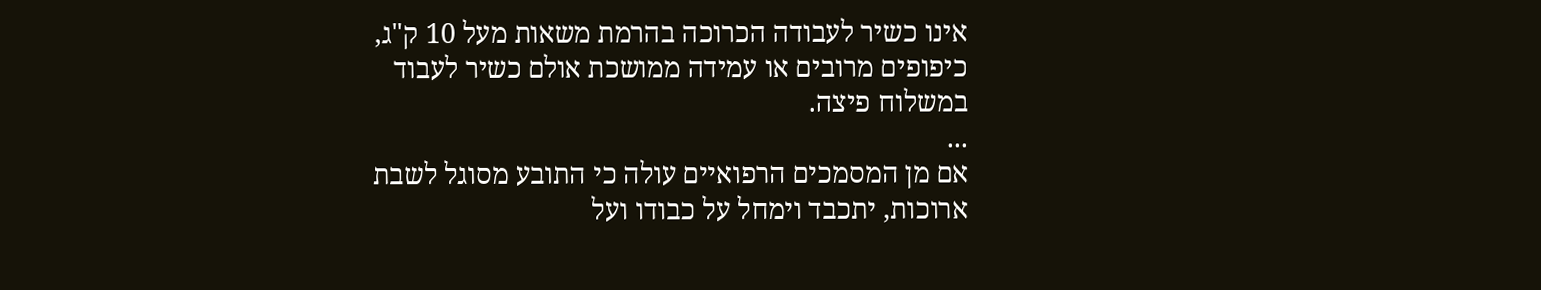אינו כשיר לעבודה הכרוכה בהרמת משאות מעל 10 ק"ג, כיפופים מרובים או עמידה ממושכת אולם כשיר לעבוד במשלוח פיצה.
...
אם מן המסמכים הרפואיים עולה כי התובע מסוגל לשבת ארוכות, יתכבד וימחל על כבודו ועל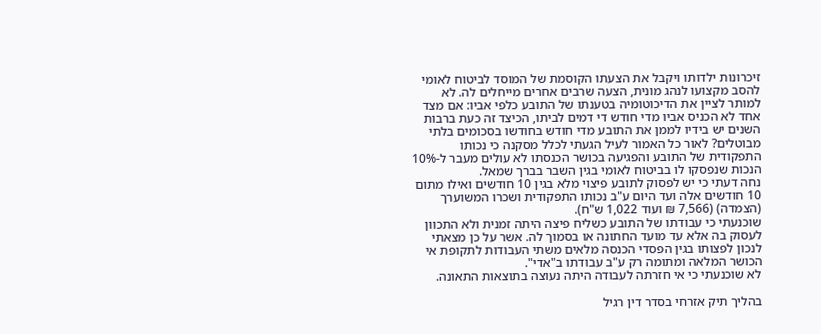זיכרונות ילדותו ויקבל את הצעתו הקוסמת של המוסד לביטוח לאומי להסב מקצועו לנהג מונית, הצעה שרבים אחרים מייחלים לה. לא למותר לציין את הדיכוטומיה בטענתו של התובע כלפי אביו: אם מצד אחד לא הכניס אביו מדי חודש די דמים לביתו, הכיצד זה כעת ברבות השנים יש בידיו לממן את התובע מדי חודש בחודשו בסכומים בלתי מבוטלים? לאור כל האמור לעיל הגעתי לכלל מסקנה כי נכותו התפקודית של התובע והפגיעה בכושר הכנסתו לא עולים מעבר ל-10% הנכות שנפסקו לו בביטוח לאומי בגין השבר בברך שמאל.
נחה דעתי כי יש לפסוק לתובע פיצוי מלא בגין 10 חודשים ואילו מתום 10 חודשים אלה ועד היום ע"ב נכותו התפקודית ושכרו המשוערך (הצמדה) (7,566 ₪ ועוד 1,022 ש"ח).
שוכנעתי כי עבודתו של התובע כשליח פיצה היתה זמנית ולא התכוון לעסוק בה אלא עד מועד החתונה או בסמוך לה. אשר על כן מצאתי לנכון לפצותו בגין הפסדי הכנסה מלאים משתי העבודות לתקופת אי הכושר המלאה ומתומה רק ע"ב עבודתו ב"אדי".
לא שוכנעתי כי אי חזרתה לעבודה היתה נעוצה בתוצאות התאונה.

בהליך תיק אזרחי בסדר דין רגיל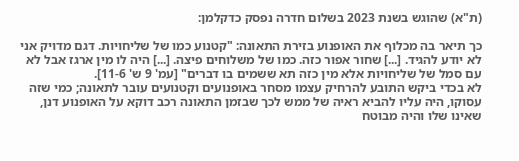(ת"א) שהוגש בשנת 2023 בשלום חדרה נפסק כדקלמן:

כך תיאר בה מכלוף את האופנוע בזירת התאונה: "קטנוע כמו של שליחויות. דגם מדויק אני לא יודע להגיד. [...] שחור אפור כזה. כמו של משלוחים פיצה. [...] היה לו מין ארגז אבל לא עם סמל של שליחויות אלא מין כזה תא ששמים בו דברים" [עמ' 9 ש' 11-6].
לא בכדי ביקש התובע להרחיק עצמו מסחר באופנועים וקטנועים עובר לתאונה; כמי שזה עסוקו, היה עליו להביא ראיה של ממש לכך שבזמן התאונה רכב דוקא על האופנוע דנן, שאינו שלו והיה מבוטח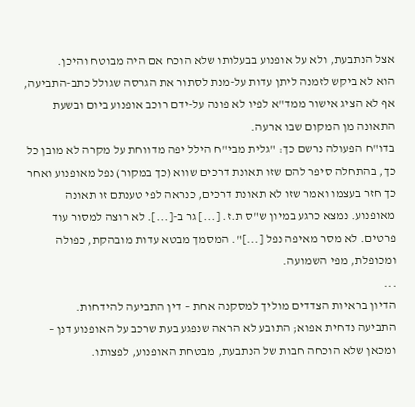אצל הנתבעת, ולא על אופנוע בבעלותו שלא הוכח אם היה מבוטח והיכן.
הוא לא ביקש לזמנה ליתן עדות על-מנת לסתור את הגרסה שגולל כתב-התביעה, אף לא הציג אישור ממד"א לפיו לא פונה על-ידם רוכב אופנוע ביום ובשעת התאונה מן המקום שבו ארעה.
בדו"ח הפעולה נרשם כך: "גלית מבי"ח הילל יפה מדווחת על מקרה לא מובן כל כך, בהתחלה סיפר להם שזו תאונת דרכים שווא (כך במקור) נפל מאופנוע ואחר כך חזר בעצמו ואמר שזו לא תאונת דרכים, כנראה לפי טענתם זו תאונה מאופנוע. נמצא כרגע במיון ש"ס ת.ז. [...] גר ב-[...]. לא רוצה למסור עוד פרטים. לא מסר מאיפה נפל [...]". המסמך מבטא עדות מובהקת, כפולה ומכופלת, מפי השמועה.
...
הדיון בראיות הצדדים מוליך למסקנה אחת – דין התביעה להידחות.
התביעה נדחית אפוא; התובע לא הראה שנפגע בעת שרכב על האופנוע דנן – ומכאן שלא הוכחה חבות של הנתבעת, מבטחת האופנוע, לפצותו.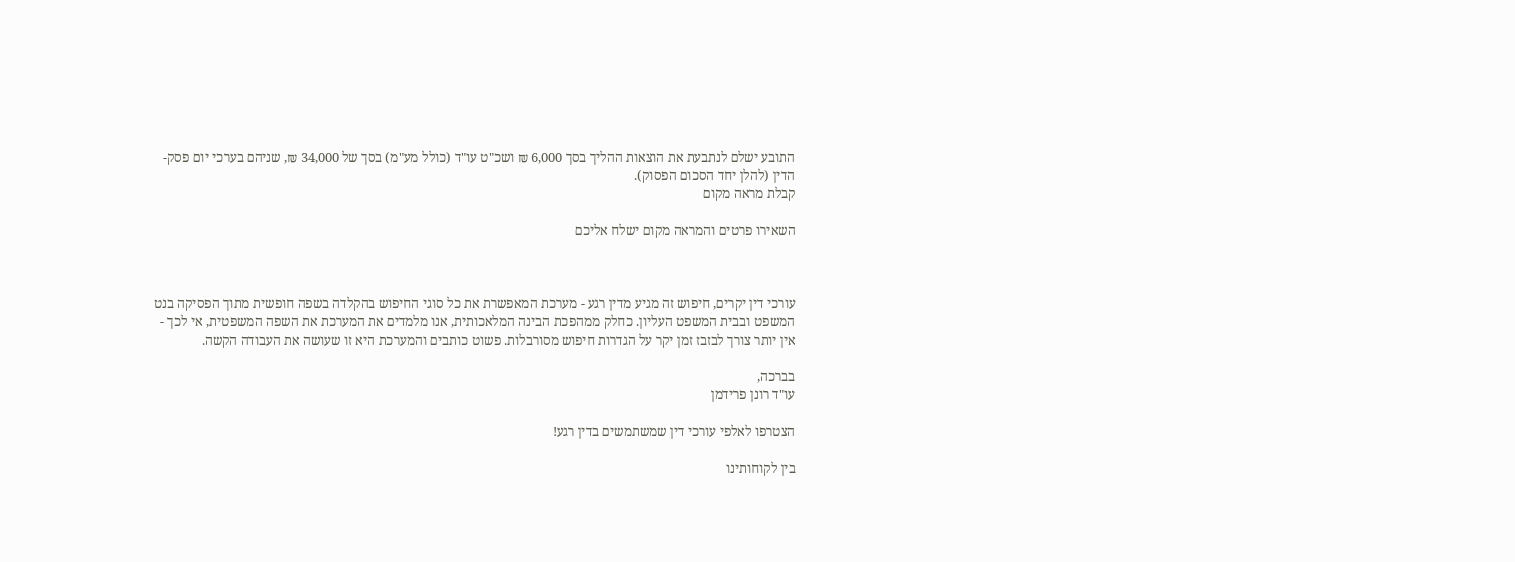התובע ישלם לנתבעת את הוצאות ההליך בסך 6,000 ₪ ושכ"ט עו"ד (כולל מע"מ) בסך של 34,000 ₪, שניהם בערכי יום פסק-הדין (להלן יחד הסכום הפסוק).
קבלת מראה מקום

השאירו פרטים והמראה מקום ישלח אליכם



עורכי דין יקרים, חיפוש זה מגיע מדין רגע - מערכת המאפשרת את כל סוגי החיפוש בהקלדה בשפה חופשית מתוך הפסיקה בנט המשפט ובבית המשפט העליון. כחלק ממהפכת הבינה המלאכותית, אנו מלמדים את המערכת את השפה המשפטית, אי לכך - אין יותר צורך לבזבז זמן יקר על הגדרות חיפוש מסורבלות. פשוט כותבים והמערכת היא זו שעושה את העבודה הקשה.

בברכה,
עו"ד רונן פרידמן

הצטרפו לאלפי עורכי דין שמשתמשים בדין רגע!

בין לקוחותינו